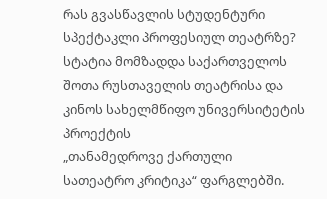რას გვასწავლის სტუდენტური სპექტაკლი პროფესიულ თეატრზე?
სტატია მომზადდა საქართველოს შოთა რუსთაველის თეატრისა და
კინოს სახელმწიფო უნივერსიტეტის პროექტის
„თანამედროვე ქართული სათეატრო კრიტიკა“ ფარგლებში.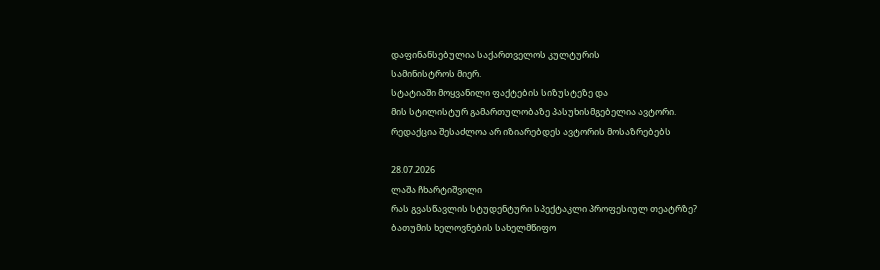დაფინანსებულია საქართველოს კულტურის
სამინისტროს მიერ.
სტატიაში მოყვანილი ფაქტების სიზუსტეზე და
მის სტილისტურ გამართულობაზე პასუხისმგებელია ავტორი.
რედაქცია შესაძლოა არ იზიარებდეს ავტორის მოსაზრებებს

28.07.2026
ლაშა ჩხარტიშვილი
რას გვასწავლის სტუდენტური სპექტაკლი პროფესიულ თეატრზე?
ბათუმის ხელოვნების სახელმწიფო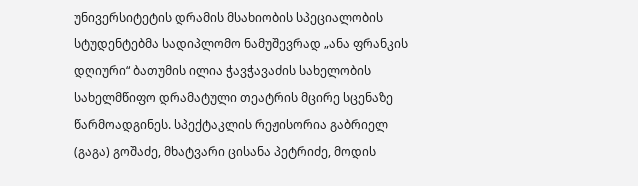უნივერსიტეტის დრამის მსახიობის სპეციალობის სტუდენტებმა სადიპლომო ნამუშევრად „ანა ფრანკის დღიური“ ბათუმის ილია ჭავჭავაძის სახელობის სახელმწიფო დრამატული თეატრის მცირე სცენაზე წარმოადგინეს. სპექტაკლის რეჟისორია გაბრიელ (გაგა) გოშაძე, მხატვარი ცისანა პეტრიძე, მოდის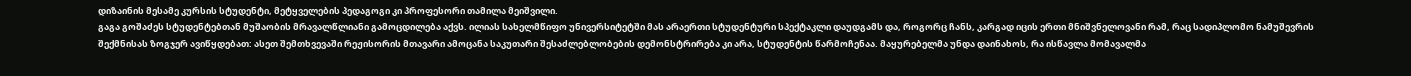დიზაინის მესამე კურსის სტუდენტი, მეტყველების პედაგოგი კი პროფესორი თამილა მეიშვილი.
გაგა გოშაძეს სტუდენტებთან მუშაობის მრავალწლიანი გამოცდილება აქვს. ილიას სახელმწიფო უნივერსიტეტში მას არაერთი სტუდენტური სპექტაკლი დაუდგამს და, როგორც ჩანს, კარგად იცის ერთი მნიშვნელოვანი რამ, რაც სადიპლომო ნამუშევრის შექმნისას ზოგჯერ ავიწყდებათ: ასეთ შემთხვევაში რეჟისორის მთავარი ამოცანა საკუთარი შესაძლებლობების დემონსტრირება კი არა, სტუდენტის წარმოჩენაა. მაყურებელმა უნდა დაინახოს, რა ისწავლა მომავალმა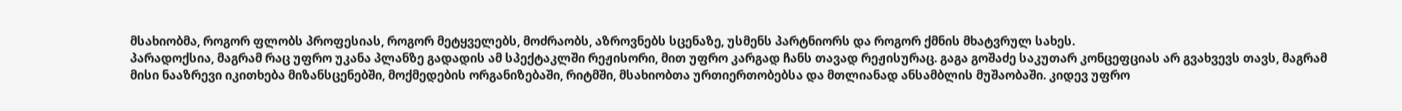მსახიობმა, როგორ ფლობს პროფესიას, როგორ მეტყველებს, მოძრაობს, აზროვნებს სცენაზე, უსმენს პარტნიორს და როგორ ქმნის მხატვრულ სახეს.
პარადოქსია, მაგრამ რაც უფრო უკანა პლანზე გადადის ამ სპექტაკლში რეჟისორი, მით უფრო კარგად ჩანს თავად რეჟისურაც. გაგა გოშაძე საკუთარ კონცეფციას არ გვახვევს თავს, მაგრამ მისი ნააზრევი იკითხება მიზანსცენებში, მოქმედების ორგანიზებაში, რიტმში, მსახიობთა ურთიერთობებსა და მთლიანად ანსამბლის მუშაობაში. კიდევ უფრო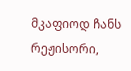მკაფიოდ ჩანს რეჟისორი,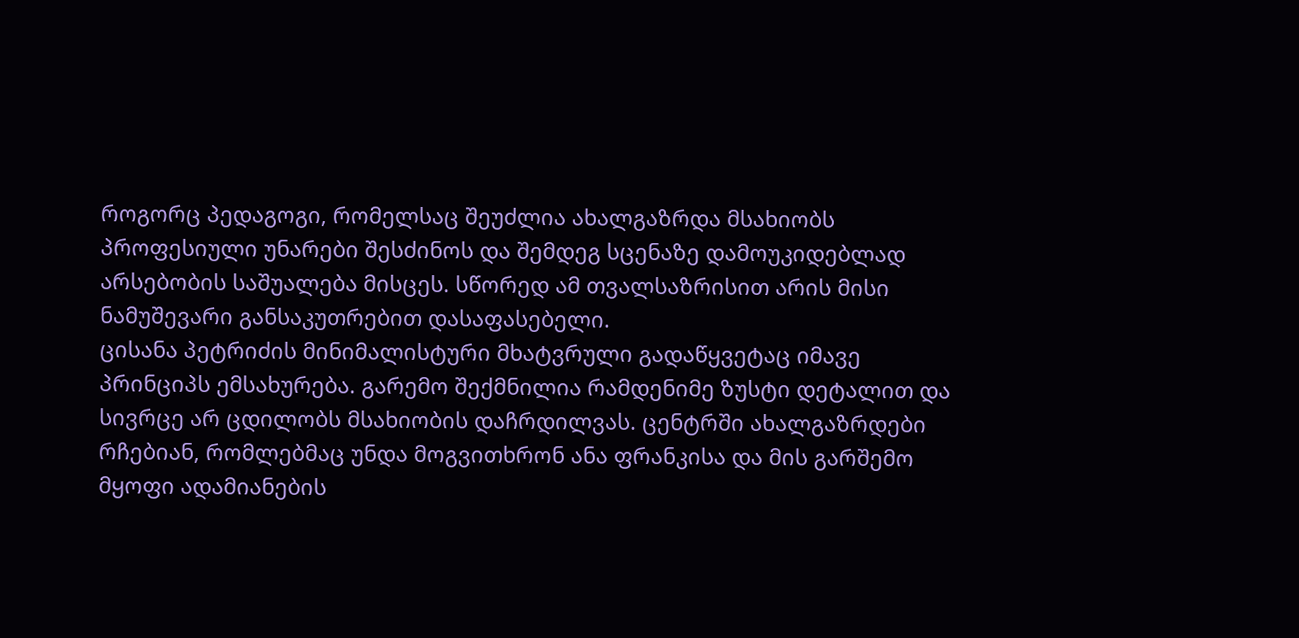როგორც პედაგოგი, რომელსაც შეუძლია ახალგაზრდა მსახიობს პროფესიული უნარები შესძინოს და შემდეგ სცენაზე დამოუკიდებლად არსებობის საშუალება მისცეს. სწორედ ამ თვალსაზრისით არის მისი ნამუშევარი განსაკუთრებით დასაფასებელი.
ცისანა პეტრიძის მინიმალისტური მხატვრული გადაწყვეტაც იმავე პრინციპს ემსახურება. გარემო შექმნილია რამდენიმე ზუსტი დეტალით და სივრცე არ ცდილობს მსახიობის დაჩრდილვას. ცენტრში ახალგაზრდები რჩებიან, რომლებმაც უნდა მოგვითხრონ ანა ფრანკისა და მის გარშემო მყოფი ადამიანების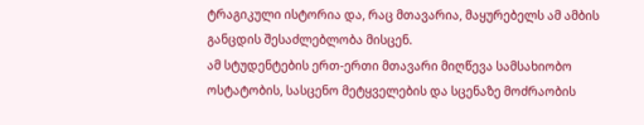ტრაგიკული ისტორია და, რაც მთავარია, მაყურებელს ამ ამბის განცდის შესაძლებლობა მისცენ.
ამ სტუდენტების ერთ-ერთი მთავარი მიღწევა სამსახიობო ოსტატობის, სასცენო მეტყველების და სცენაზე მოძრაობის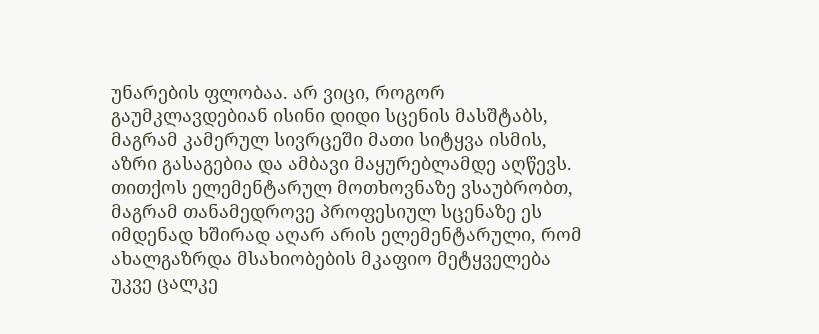უნარების ფლობაა. არ ვიცი, როგორ გაუმკლავდებიან ისინი დიდი სცენის მასშტაბს, მაგრამ კამერულ სივრცეში მათი სიტყვა ისმის, აზრი გასაგებია და ამბავი მაყურებლამდე აღწევს. თითქოს ელემენტარულ მოთხოვნაზე ვსაუბრობთ, მაგრამ თანამედროვე პროფესიულ სცენაზე ეს იმდენად ხშირად აღარ არის ელემენტარული, რომ ახალგაზრდა მსახიობების მკაფიო მეტყველება უკვე ცალკე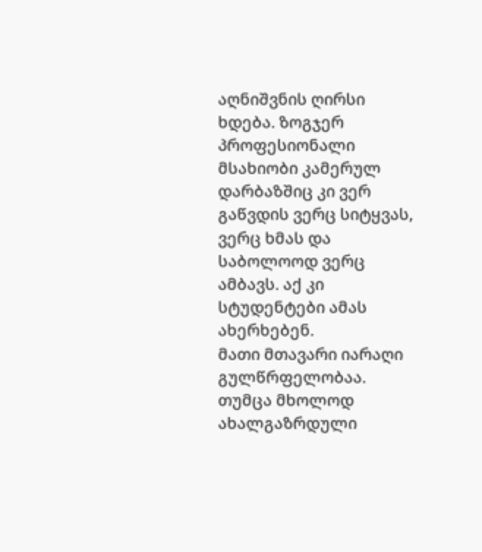აღნიშვნის ღირსი ხდება. ზოგჯერ პროფესიონალი მსახიობი კამერულ დარბაზშიც კი ვერ გაწვდის ვერც სიტყვას, ვერც ხმას და საბოლოოდ ვერც ამბავს. აქ კი სტუდენტები ამას ახერხებენ.
მათი მთავარი იარაღი გულწრფელობაა. თუმცა მხოლოდ ახალგაზრდული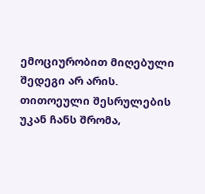ემოციურობით მიღებული შედეგი არ არის. თითოეული შესრულების უკან ჩანს შრომა,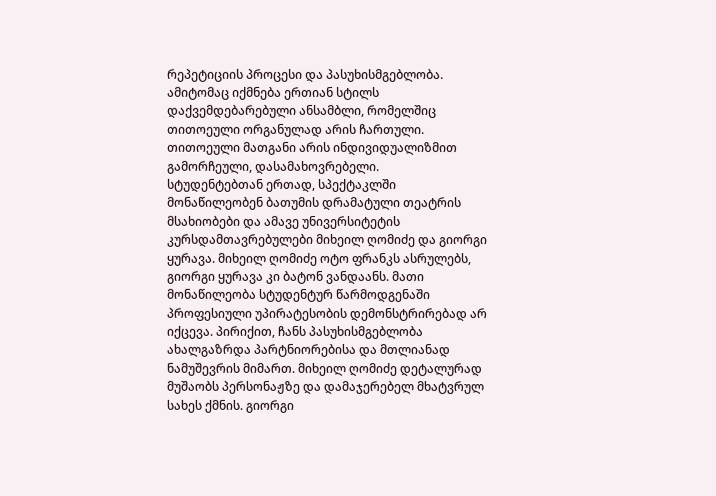რეპეტიციის პროცესი და პასუხისმგებლობა. ამიტომაც იქმნება ერთიან სტილს დაქვემდებარებული ანსამბლი, რომელშიც თითოეული ორგანულად არის ჩართული. თითოეული მათგანი არის ინდივიდუალიზმით გამორჩეული, დასამახოვრებელი.
სტუდენტებთან ერთად, სპექტაკლში მონაწილეობენ ბათუმის დრამატული თეატრის მსახიობები და ამავე უნივერსიტეტის კურსდამთავრებულები მიხეილ ღომიძე და გიორგი ყურავა. მიხეილ ღომიძე ოტო ფრანკს ასრულებს, გიორგი ყურავა კი ბატონ ვანდაანს. მათი მონაწილეობა სტუდენტურ წარმოდგენაში პროფესიული უპირატესობის დემონსტრირებად არ იქცევა. პირიქით, ჩანს პასუხისმგებლობა ახალგაზრდა პარტნიორებისა და მთლიანად ნამუშევრის მიმართ. მიხეილ ღომიძე დეტალურად მუშაობს პერსონაჟზე და დამაჯერებელ მხატვრულ სახეს ქმნის. გიორგი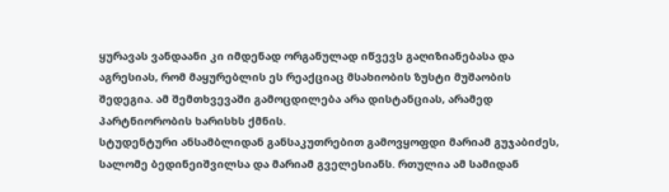ყურავას ვანდაანი კი იმდენად ორგანულად იწვევს გაღიზიანებასა და აგრესიას, რომ მაყურებლის ეს რეაქციაც მსახიობის ზუსტი მუშაობის შედეგია. ამ შემთხვევაში გამოცდილება არა დისტანციას, არამედ პარტნიორობის ხარისხს ქმნის.
სტუდენტური ანსამბლიდან განსაკუთრებით გამოვყოფდი მარიამ გუჯაბიძეს, სალომე ბედინეიშვილსა და მარიამ გველესიანს. რთულია ამ სამიდან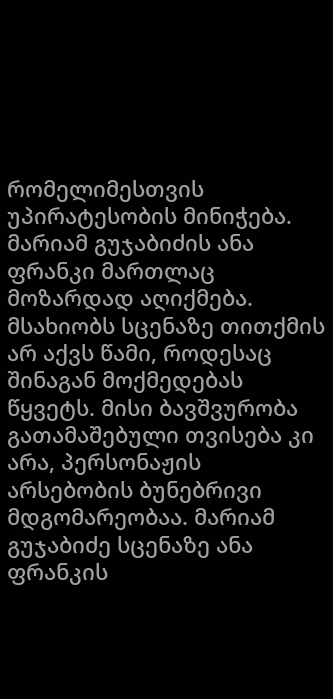რომელიმესთვის უპირატესობის მინიჭება. მარიამ გუჯაბიძის ანა ფრანკი მართლაც მოზარდად აღიქმება. მსახიობს სცენაზე თითქმის არ აქვს წამი, როდესაც შინაგან მოქმედებას წყვეტს. მისი ბავშვურობა გათამაშებული თვისება კი არა, პერსონაჟის არსებობის ბუნებრივი მდგომარეობაა. მარიამ გუჯაბიძე სცენაზე ანა ფრანკის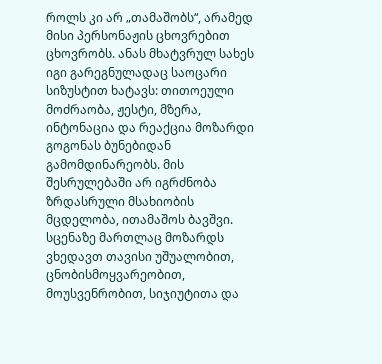როლს კი არ „თამაშობს“, არამედ მისი პერსონაჟის ცხოვრებით ცხოვრობს. ანას მხატვრულ სახეს იგი გარეგნულადაც საოცარი სიზუსტით ხატავს: თითოეული მოძრაობა, ჟესტი, მზერა, ინტონაცია და რეაქცია მოზარდი გოგონას ბუნებიდან გამომდინარეობს. მის შესრულებაში არ იგრძნობა ზრდასრული მსახიობის მცდელობა, ითამაშოს ბავშვი. სცენაზე მართლაც მოზარდს ვხედავთ თავისი უშუალობით, ცნობისმოყვარეობით, მოუსვენრობით, სიჯიუტითა და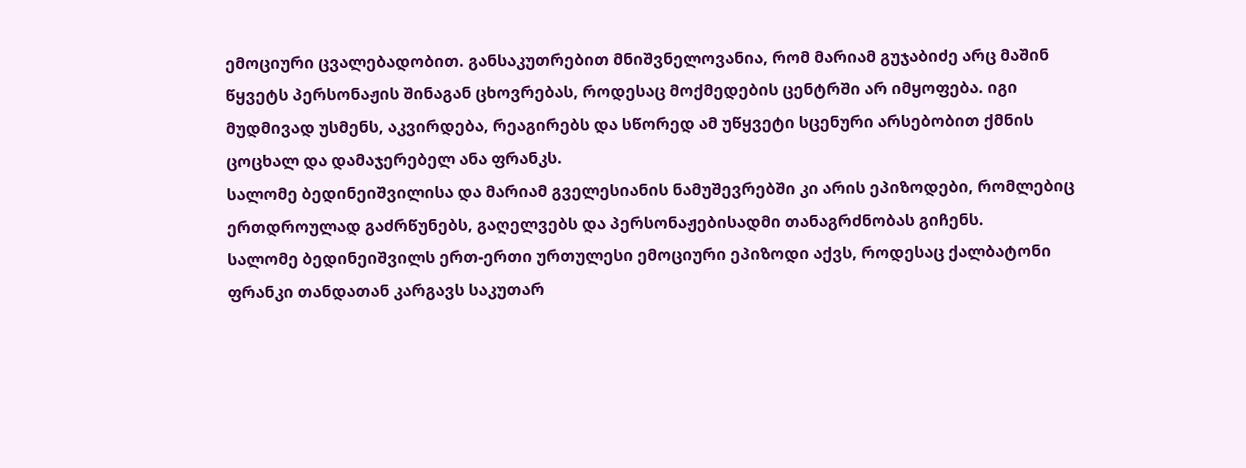ემოციური ცვალებადობით. განსაკუთრებით მნიშვნელოვანია, რომ მარიამ გუჯაბიძე არც მაშინ წყვეტს პერსონაჟის შინაგან ცხოვრებას, როდესაც მოქმედების ცენტრში არ იმყოფება. იგი მუდმივად უსმენს, აკვირდება, რეაგირებს და სწორედ ამ უწყვეტი სცენური არსებობით ქმნის ცოცხალ და დამაჯერებელ ანა ფრანკს.
სალომე ბედინეიშვილისა და მარიამ გველესიანის ნამუშევრებში კი არის ეპიზოდები, რომლებიც ერთდროულად გაძრწუნებს, გაღელვებს და პერსონაჟებისადმი თანაგრძნობას გიჩენს.
სალომე ბედინეიშვილს ერთ-ერთი ურთულესი ემოციური ეპიზოდი აქვს, როდესაც ქალბატონი ფრანკი თანდათან კარგავს საკუთარ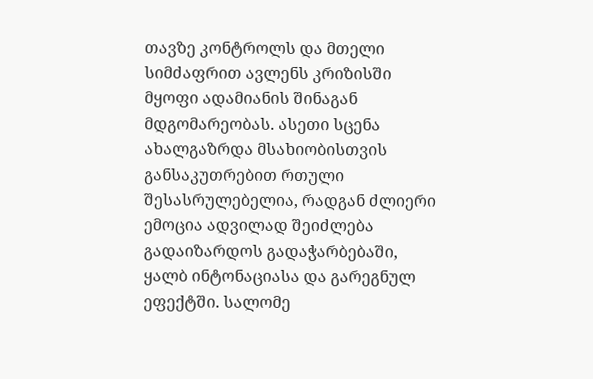თავზე კონტროლს და მთელი სიმძაფრით ავლენს კრიზისში მყოფი ადამიანის შინაგან მდგომარეობას. ასეთი სცენა ახალგაზრდა მსახიობისთვის განსაკუთრებით რთული შესასრულებელია, რადგან ძლიერი ემოცია ადვილად შეიძლება გადაიზარდოს გადაჭარბებაში, ყალბ ინტონაციასა და გარეგნულ ეფექტში. სალომე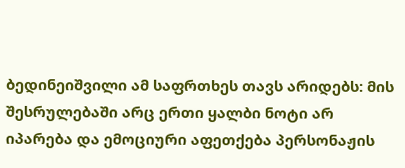ბედინეიშვილი ამ საფრთხეს თავს არიდებს: მის შესრულებაში არც ერთი ყალბი ნოტი არ იპარება და ემოციური აფეთქება პერსონაჟის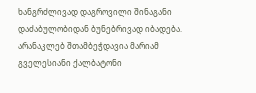ხანგრძლივად დაგროვილი შინაგანი დაძაბულობიდან ბუნებრივად იბადება. არანაკლებ შთამბეჭდავია მარიამ გველესიანი ქალბატონი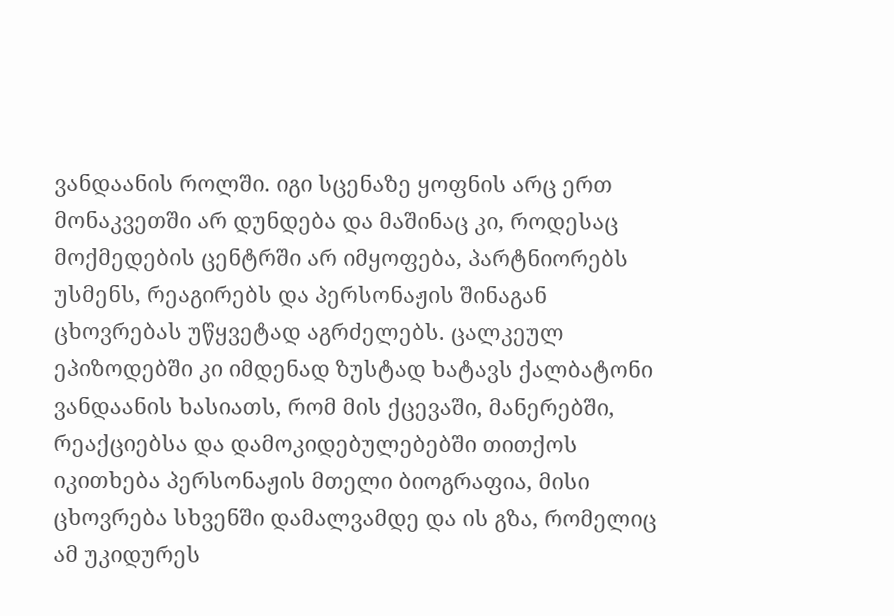ვანდაანის როლში. იგი სცენაზე ყოფნის არც ერთ მონაკვეთში არ დუნდება და მაშინაც კი, როდესაც მოქმედების ცენტრში არ იმყოფება, პარტნიორებს უსმენს, რეაგირებს და პერსონაჟის შინაგან ცხოვრებას უწყვეტად აგრძელებს. ცალკეულ ეპიზოდებში კი იმდენად ზუსტად ხატავს ქალბატონი ვანდაანის ხასიათს, რომ მის ქცევაში, მანერებში, რეაქციებსა და დამოკიდებულებებში თითქოს იკითხება პერსონაჟის მთელი ბიოგრაფია, მისი ცხოვრება სხვენში დამალვამდე და ის გზა, რომელიც ამ უკიდურეს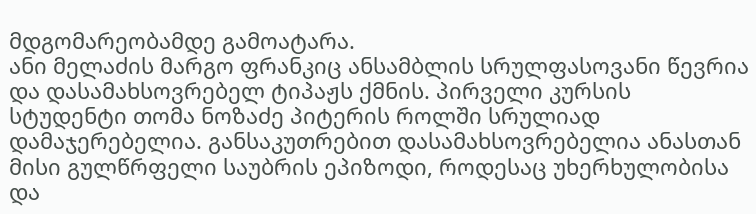მდგომარეობამდე გამოატარა.
ანი მელაძის მარგო ფრანკიც ანსამბლის სრულფასოვანი წევრია და დასამახსოვრებელ ტიპაჟს ქმნის. პირველი კურსის სტუდენტი თომა ნოზაძე პიტერის როლში სრულიად დამაჯერებელია. განსაკუთრებით დასამახსოვრებელია ანასთან მისი გულწრფელი საუბრის ეპიზოდი, როდესაც უხერხულობისა და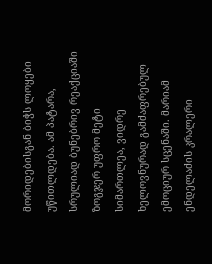მორიდებისგან ბიჭს ლოყები უწითლდება. ამ პატარა, სრულიად ბუნებრივ რეაქციაში ზოგჯერ უფრო მეტი სიმართლეა, ვიდრე ხელოვნურად გამძაფრებულ ემოციურ სცენაში. მარიამ ენდელაძის კრალერი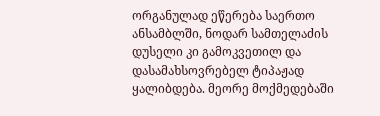ორგანულად ეწერება საერთო ანსამბლში, ნოდარ სამთელაძის დუსელი კი გამოკვეთილ და დასამახსოვრებელ ტიპაჟად ყალიბდება. მეორე მოქმედებაში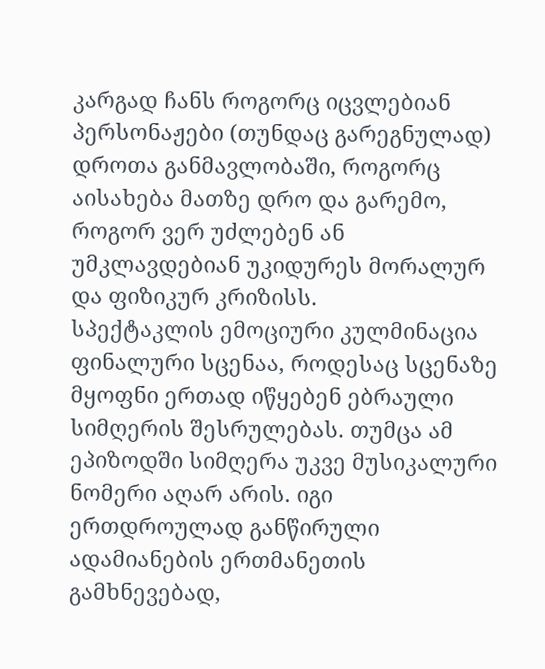კარგად ჩანს როგორც იცვლებიან პერსონაჟები (თუნდაც გარეგნულად) დროთა განმავლობაში, როგორც აისახება მათზე დრო და გარემო, როგორ ვერ უძლებენ ან უმკლავდებიან უკიდურეს მორალურ და ფიზიკურ კრიზისს.
სპექტაკლის ემოციური კულმინაცია ფინალური სცენაა, როდესაც სცენაზე მყოფნი ერთად იწყებენ ებრაული სიმღერის შესრულებას. თუმცა ამ ეპიზოდში სიმღერა უკვე მუსიკალური ნომერი აღარ არის. იგი ერთდროულად განწირული ადამიანების ერთმანეთის გამხნევებად,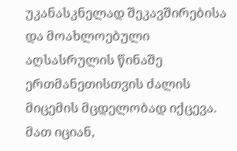უკანასკნელად შეკავშირებისა და მოახლოებული აღსასრულის წინაშე ერთმანეთისთვის ძალის მიცემის მცდელობად იქცევა. მათ იციან,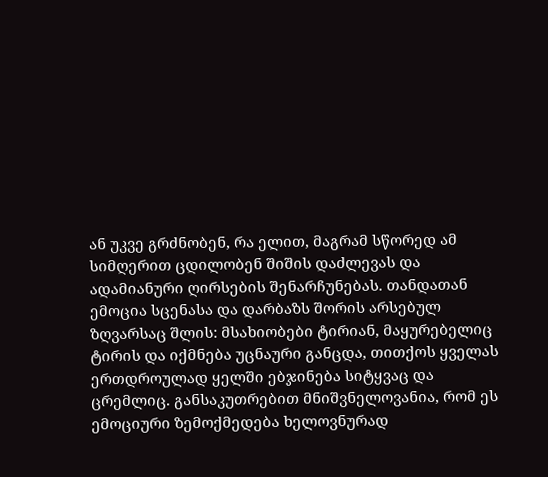ან უკვე გრძნობენ, რა ელით, მაგრამ სწორედ ამ სიმღერით ცდილობენ შიშის დაძლევას და ადამიანური ღირსების შენარჩუნებას. თანდათან ემოცია სცენასა და დარბაზს შორის არსებულ ზღვარსაც შლის: მსახიობები ტირიან, მაყურებელიც ტირის და იქმნება უცნაური განცდა, თითქოს ყველას ერთდროულად ყელში ებჯინება სიტყვაც და ცრემლიც. განსაკუთრებით მნიშვნელოვანია, რომ ეს ემოციური ზემოქმედება ხელოვნურად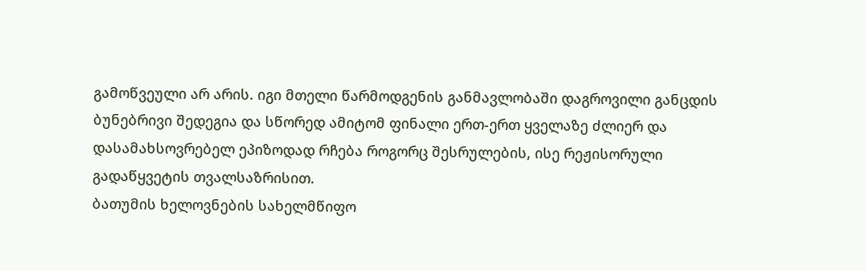გამოწვეული არ არის. იგი მთელი წარმოდგენის განმავლობაში დაგროვილი განცდის ბუნებრივი შედეგია და სწორედ ამიტომ ფინალი ერთ-ერთ ყველაზე ძლიერ და დასამახსოვრებელ ეპიზოდად რჩება როგორც შესრულების, ისე რეჟისორული გადაწყვეტის თვალსაზრისით.
ბათუმის ხელოვნების სახელმწიფო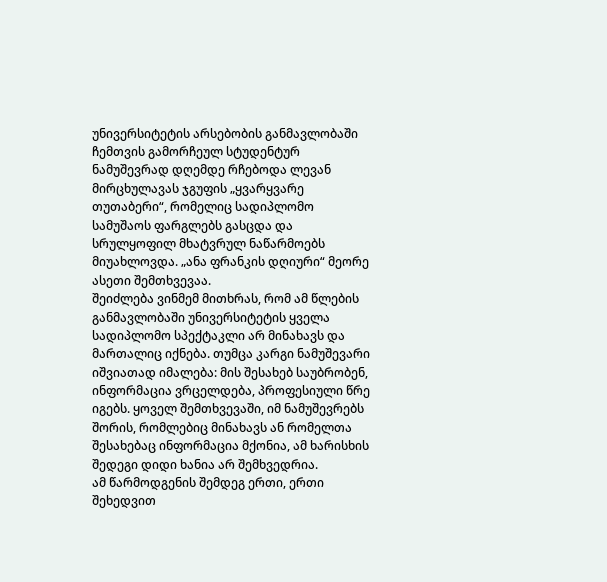უნივერსიტეტის არსებობის განმავლობაში ჩემთვის გამორჩეულ სტუდენტურ ნამუშევრად დღემდე რჩებოდა ლევან მირცხულავას ჯგუფის „ყვარყვარე თუთაბერი“, რომელიც სადიპლომო სამუშაოს ფარგლებს გასცდა და სრულყოფილ მხატვრულ ნაწარმოებს მიუახლოვდა. „ანა ფრანკის დღიური“ მეორე ასეთი შემთხვევაა.
შეიძლება ვინმემ მითხრას, რომ ამ წლების განმავლობაში უნივერსიტეტის ყველა სადიპლომო სპექტაკლი არ მინახავს და მართალიც იქნება. თუმცა კარგი ნამუშევარი იშვიათად იმალება: მის შესახებ საუბრობენ, ინფორმაცია ვრცელდება, პროფესიული წრე იგებს. ყოველ შემთხვევაში, იმ ნამუშევრებს შორის, რომლებიც მინახავს ან რომელთა შესახებაც ინფორმაცია მქონია, ამ ხარისხის შედეგი დიდი ხანია არ შემხვედრია.
ამ წარმოდგენის შემდეგ ერთი, ერთი შეხედვით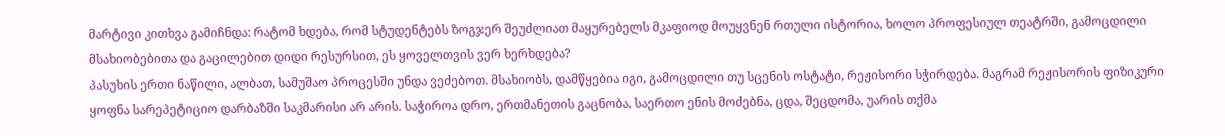მარტივი კითხვა გამიჩნდა: რატომ ხდება, რომ სტუდენტებს ზოგჯერ შეუძლიათ მაყურებელს მკაფიოდ მოუყვნენ რთული ისტორია, ხოლო პროფესიულ თეატრში, გამოცდილი მსახიობებითა და გაცილებით დიდი რესურსით, ეს ყოველთვის ვერ ხერხდება?
პასუხის ერთი ნაწილი, ალბათ, სამუშაო პროცესში უნდა ვეძებოთ. მსახიობს, დამწყებია იგი, გამოცდილი თუ სცენის ოსტატი, რეჟისორი სჭირდება. მაგრამ რეჟისორის ფიზიკური ყოფნა სარეპეტიციო დარბაზში საკმარისი არ არის. საჭიროა დრო, ერთმანეთის გაცნობა, საერთო ენის მოძებნა, ცდა, შეცდომა, უარის თქმა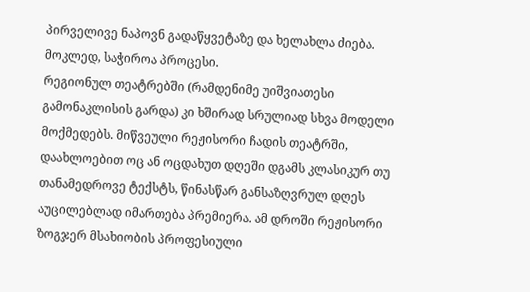პირველივე ნაპოვნ გადაწყვეტაზე და ხელახლა ძიება. მოკლედ, საჭიროა პროცესი.
რეგიონულ თეატრებში (რამდენიმე უიშვიათესი გამონაკლისის გარდა) კი ხშირად სრულიად სხვა მოდელი მოქმედებს. მიწვეული რეჟისორი ჩადის თეატრში, დაახლოებით ოც ან ოცდახუთ დღეში დგამს კლასიკურ თუ თანამედროვე ტექსტს, წინასწარ განსაზღვრულ დღეს აუცილებლად იმართება პრემიერა. ამ დროში რეჟისორი ზოგჯერ მსახიობის პროფესიული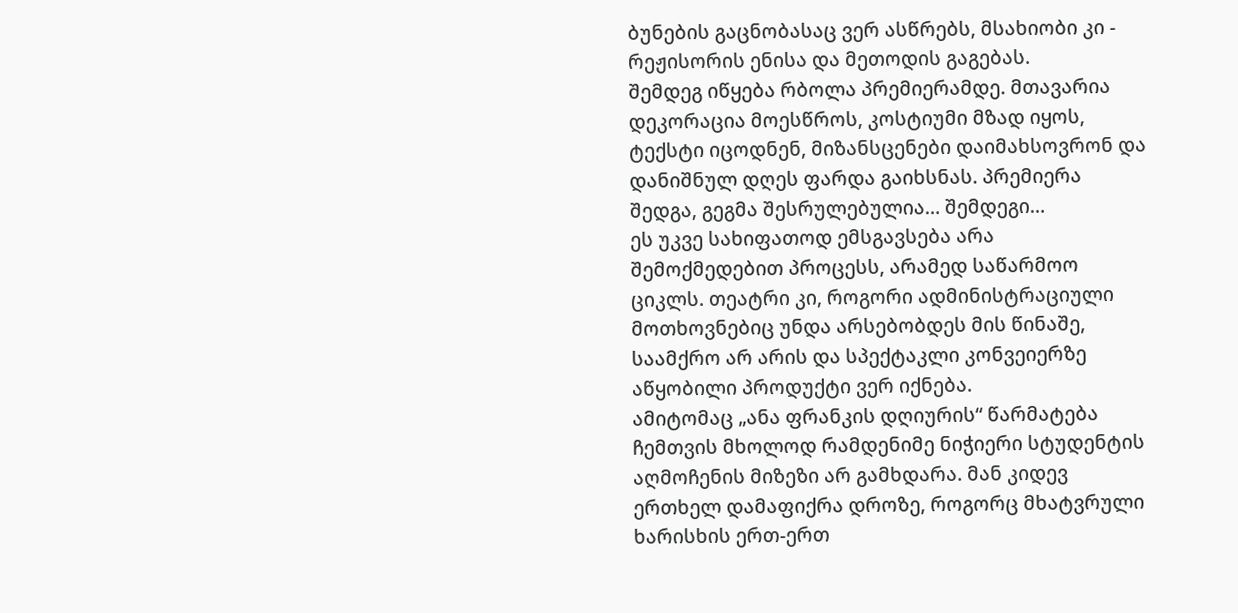ბუნების გაცნობასაც ვერ ასწრებს, მსახიობი კი - რეჟისორის ენისა და მეთოდის გაგებას.
შემდეგ იწყება რბოლა პრემიერამდე. მთავარია დეკორაცია მოესწროს, კოსტიუმი მზად იყოს, ტექსტი იცოდნენ, მიზანსცენები დაიმახსოვრონ და დანიშნულ დღეს ფარდა გაიხსნას. პრემიერა შედგა, გეგმა შესრულებულია… შემდეგი…
ეს უკვე სახიფათოდ ემსგავსება არა შემოქმედებით პროცესს, არამედ საწარმოო ციკლს. თეატრი კი, როგორი ადმინისტრაციული მოთხოვნებიც უნდა არსებობდეს მის წინაშე, საამქრო არ არის და სპექტაკლი კონვეიერზე აწყობილი პროდუქტი ვერ იქნება.
ამიტომაც „ანა ფრანკის დღიურის“ წარმატება ჩემთვის მხოლოდ რამდენიმე ნიჭიერი სტუდენტის აღმოჩენის მიზეზი არ გამხდარა. მან კიდევ ერთხელ დამაფიქრა დროზე, როგორც მხატვრული ხარისხის ერთ-ერთ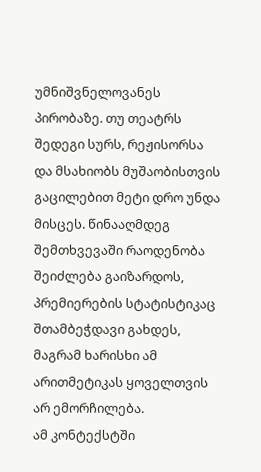უმნიშვნელოვანეს პირობაზე. თუ თეატრს შედეგი სურს, რეჟისორსა და მსახიობს მუშაობისთვის გაცილებით მეტი დრო უნდა მისცეს. წინააღმდეგ შემთხვევაში რაოდენობა შეიძლება გაიზარდოს, პრემიერების სტატისტიკაც შთამბეჭდავი გახდეს, მაგრამ ხარისხი ამ არითმეტიკას ყოველთვის არ ემორჩილება.
ამ კონტექსტში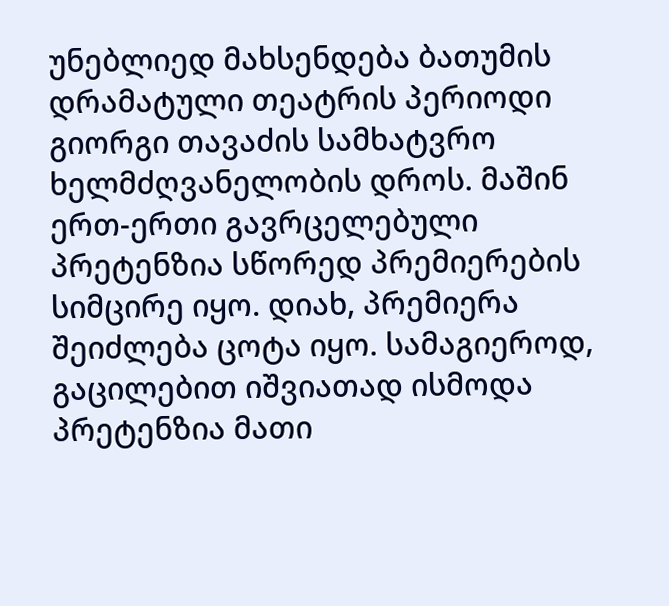უნებლიედ მახსენდება ბათუმის დრამატული თეატრის პერიოდი გიორგი თავაძის სამხატვრო ხელმძღვანელობის დროს. მაშინ ერთ-ერთი გავრცელებული პრეტენზია სწორედ პრემიერების სიმცირე იყო. დიახ, პრემიერა შეიძლება ცოტა იყო. სამაგიეროდ, გაცილებით იშვიათად ისმოდა პრეტენზია მათი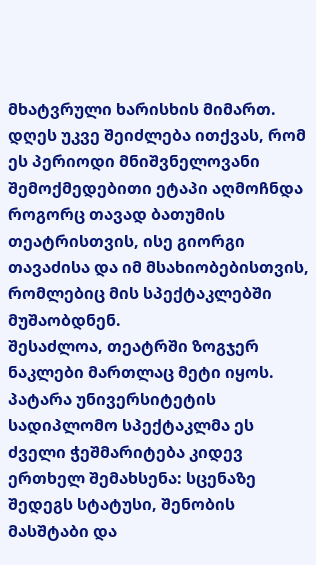მხატვრული ხარისხის მიმართ. დღეს უკვე შეიძლება ითქვას, რომ ეს პერიოდი მნიშვნელოვანი შემოქმედებითი ეტაპი აღმოჩნდა როგორც თავად ბათუმის თეატრისთვის, ისე გიორგი თავაძისა და იმ მსახიობებისთვის, რომლებიც მის სპექტაკლებში მუშაობდნენ.
შესაძლოა, თეატრში ზოგჯერ ნაკლები მართლაც მეტი იყოს.
პატარა უნივერსიტეტის სადიპლომო სპექტაკლმა ეს ძველი ჭეშმარიტება კიდევ ერთხელ შემახსენა: სცენაზე შედეგს სტატუსი, შენობის მასშტაბი და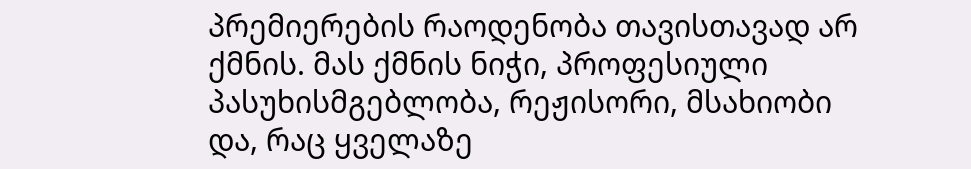პრემიერების რაოდენობა თავისთავად არ ქმნის. მას ქმნის ნიჭი, პროფესიული პასუხისმგებლობა, რეჟისორი, მსახიობი და, რაც ყველაზე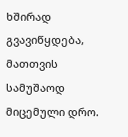ხშირად გვავიწყდება, მათთვის სამუშაოდ მიცემული დრო.